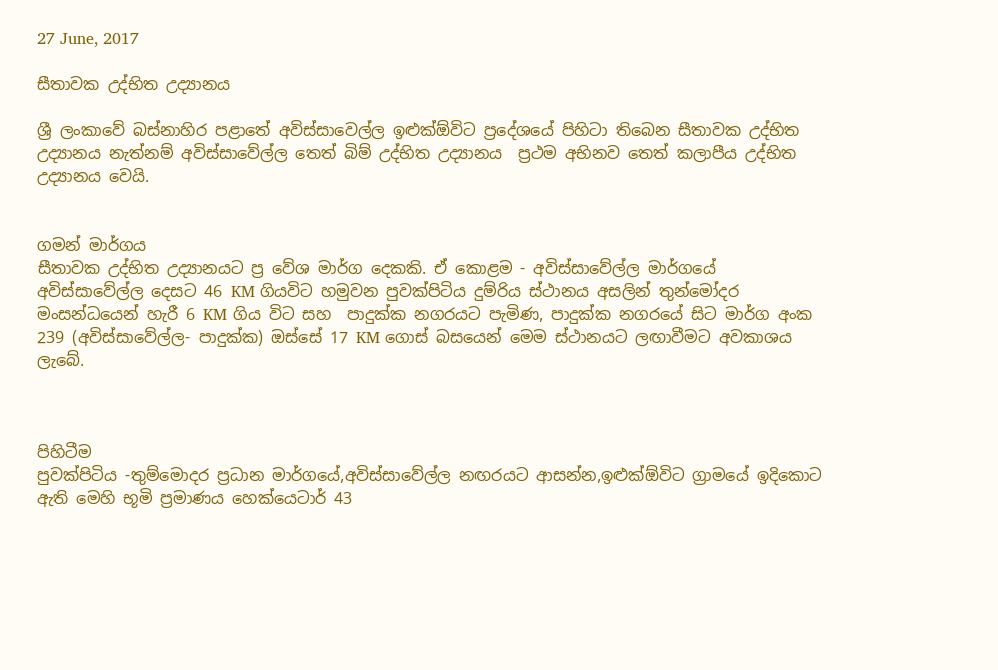27 June, 2017

සීතාවක උද්භිත උද්‍යානය

ශ්‍රී ලංකාවේ බස්නාහිර පළාතේ අවිස්සාවෙල්ල ඉළුක්ඕවිට ප්‍රදේශයේ පිහිටා තිබෙන සීතාවක උද්භිත උද්‍යානය නැත්නම් අවිස්සාවේල්ල තෙත් බිම් උද්භිත උද්‍යානය  ප්‍රථම අභිනව තෙත් කලාපීය උද්භිත උද්‍යානය වෙයි.


ගමන් මාර්ගය
සීතාවක උද්භිත උද්‍යානයට ප්‍ර වේශ මාර්ග දෙකකි. ඒ කොළම - අවිස්සාවේල්ල මාර්ගයේ අවිස්සාවේල්ල දෙසට 46 KM ගියවිට හමුවන පුවක්පිටිය දුම්රිය ස්ථානය අසලින් තුන්මෝදර මංසන්ධයෙන් හැරී 6 KM ගිය විට සහ  පාදුක්ක නගරයට පැමිණ, පාදුක්ක නගරයේ සිට මාර්ග අංක 239 (අවිස්සාවේල්ල- පාදුක්ක) ඔස්සේ 17 KM ගොස් බසයෙන් මෙම ස්ථානයට ලඟාවීමට අවකාශය ලැබේ.



පිහිටීම
පුවක්පිටිය -තුම්මොදර ප්‍රධාන මාර්ගයේ,අවිස්සාවේල්ල නඟරයට ආසන්න,ඉළුක්ඕවිට ග්‍රාමයේ ඉදිකොට ඇති මෙහි භූමි ප්‍රමාණය හෙක්යෙටාර් 43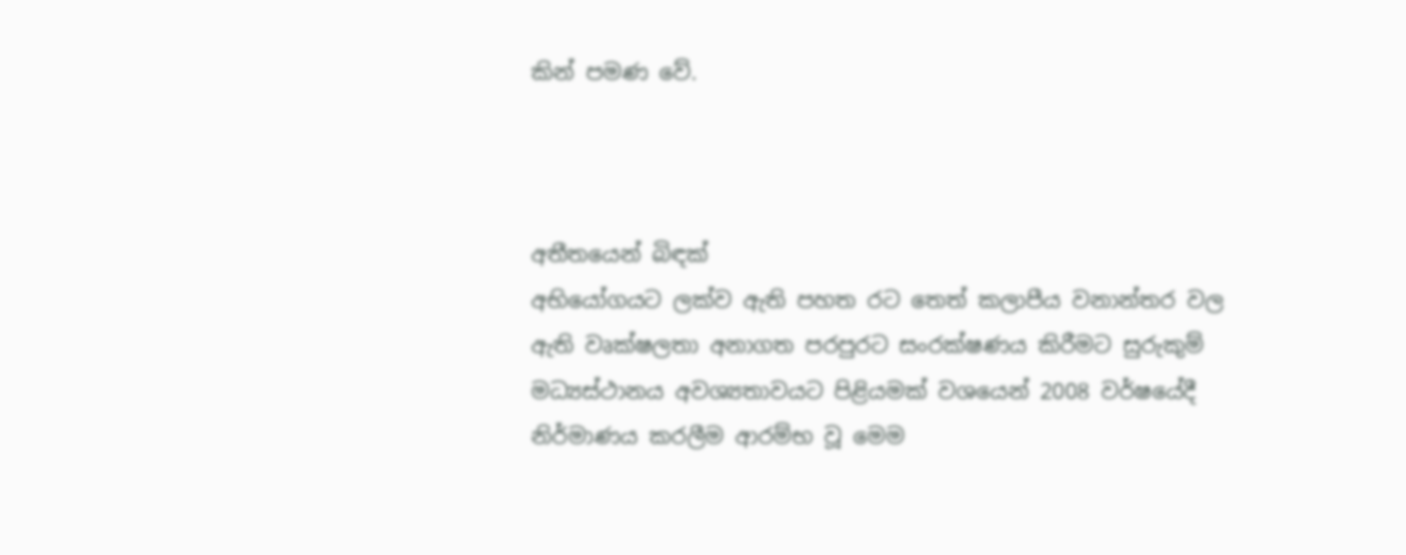කින් පමණ වේ.



අතීතයෙන් බිඳක්
අභියෝගයට ලක්ව ඇති පහත රට තෙත් කලාපීය වනාන්තර වල ඇති වෘක්ෂලතා අනාගත පරපුරට සංරක්ෂණය කිරීමට සුරුකුම් මධ්‍යස්ථානය අවශ්‍යතාවයට පිළියමක් වශයෙන් 2008 වර්ෂයේදී  නිර්මාණය කරලීම ආරම්භ වූ මෙම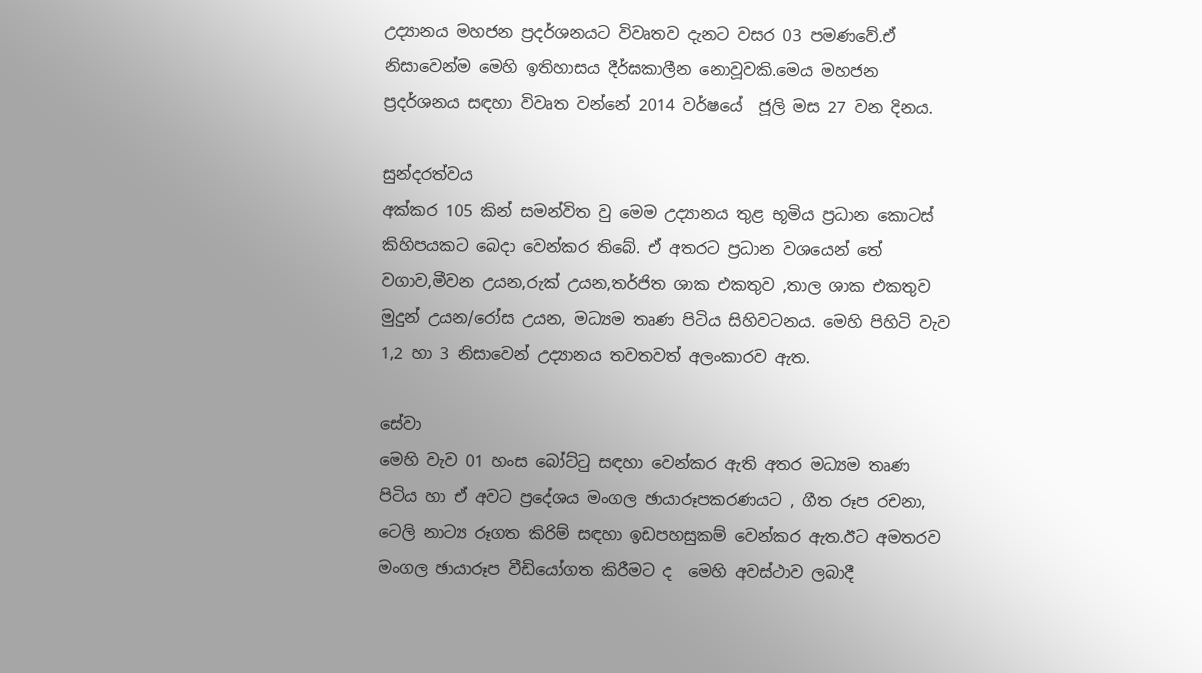උද්‍යානය මහජන ප්‍රදර්ශනයට විවෘතව දැනට වසර 03 පමණවේ.ඒ නිසාවෙන්ම මෙහි ඉතිහාසය දීර්ඝකාලීන නොවූවකි.මෙය මහජන ප්‍රදර්ශනය සඳහා විවෘත වන්නේ 2014 වර්ෂයේ  ජූලි මස 27 වන දිනය.

සුන්දරත්වය
අක්කර 105 කින් සමන්විත වු මෙම උද්‍යානය තුළ භූමිය ප්‍රධාන කොටස් කිහිපයකට බෙදා වෙන්කර තිබේ. ඒ අතරට ප්‍රධාන වශයෙන් තේ වගාව,මීවන උයන,රුක් උයන,තර්ජිත ශාක එකතුව ,තාල ශාක එකතුව මුදුන් උයන/රෝස උයන, මධ්‍යම තෘණ පිටිය සිහිවටනය. මෙහි පිහිටි වැව 1,2 හා 3 නිසාවෙන් උද්‍යානය තවතවත් අලංකාරව ඇත.

සේවා
මෙහි වැව 01 හංස බෝට්ටු සඳහා වෙන්කර ඇති අතර මධ්‍යම තෘණ පිටිය හා ඒ අවට ප්‍රදේශය මංගල ඡායාරූපකරණයට , ගීත රූප රචනා, ටෙලි නාට්‍ය රූගත කිරිම් සඳහා ඉඩපහසුකම් වෙන්කර ඇත.ඊට අමතරව මංගල ඡායාරූප වීඩියෝගත කිරීමට ද  මෙහි අවස්ථාව ලබාදී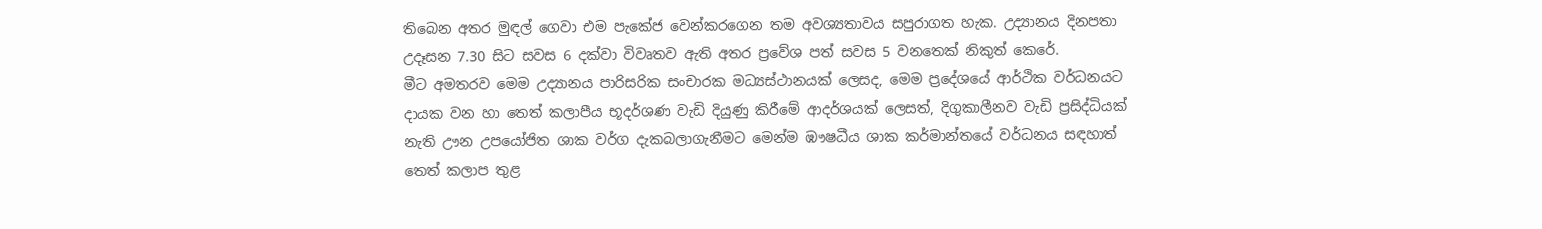තිබෙන අතර මුඳල් ගෙවා එම පැකේජ වෙන්කරගෙන තම අවශ්‍යතාවය සපුරාගත හැක. උද්‍යානය දිනපතා උදෑසන 7.30 සිට සවස 6 දක්වා විවෘතව ඇති අතර ප්‍රවේශ පත් සවස 5 වනතෙක් නිකුත් කෙරේ.
මීට අමතරව මෙම උද්‍යානය පාරිසරික සංචාරක මධ්‍යස්ථානයක් ලෙසද, මෙම ප්‍රදේශයේ ආර්ථික වර්ධනයට දායක වන හා තෙත් කලාපීය භූදර්ශණ වැඩි දියුණු කිරීමේ ආදර්ශයක් ලෙසත්, දිගුකාලීනව වැඩි ප්‍රසිද්ධියක් නැති ඌන උපයෝජිත ශාක වර්ග දැකබලාගැනීමට මෙන්ම ඹෟෂධීය ශාක කර්මාන්තයේ වර්ධනය සඳහාත් තෙත් කලාප තුළ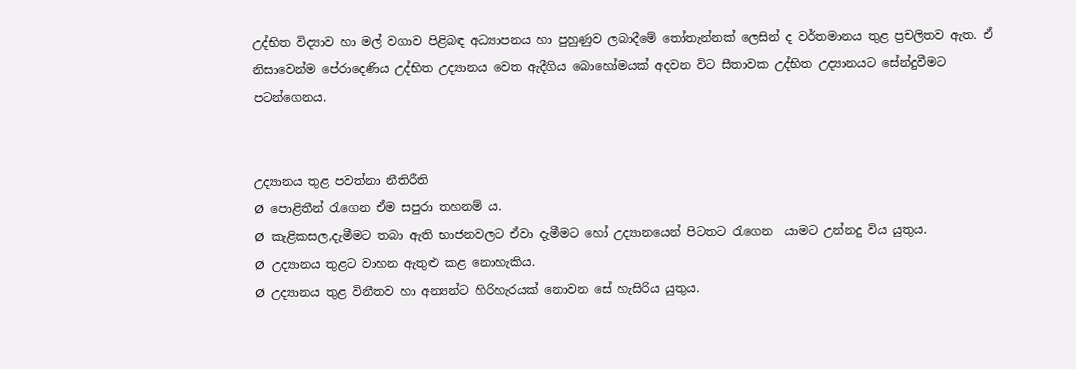උද්භිත විද්‍යාව හා මල් වගාව පිළිබඳ අධ්‍යාපනය හා පුහුණුව ලබාදීමේ තෝතැන්නක් ලෙසින් ද වර්තමානය තුළ ප්‍රචලිතව ඇත. ඒ නිසාවෙන්ම පේරාදෙණිය උද්භිත උද්‍යානය වෙත ඇදීගිය බොහෝමයක් අදවන විට සීතාවක උද්භිත උද්‍යානයට සේන්දුවීමට පටන්ගෙනය.


උද්‍යානය තුළ පවත්නා නීතිරීති
Ø  පොළිතීන් රැගෙන ඒම සපුරා තහනම් ය.
Ø  කැළිකසල,දැමීමට තබා ඇති භාජනවලට ඒවා දැමීමට හෝ උද්‍යානයෙන් පිටතට රැගෙන  යාමට උන්නදු විය යුතුය.
Ø  උද්‍යානය තුළට වාහන ඇතුළු කළ නොහැකිය.
Ø  උද්‍යානය තුළ විනීතව හා අන්‍යන්ට හිරිහැරයක් නොවන සේ හැසිරිය යුතුය.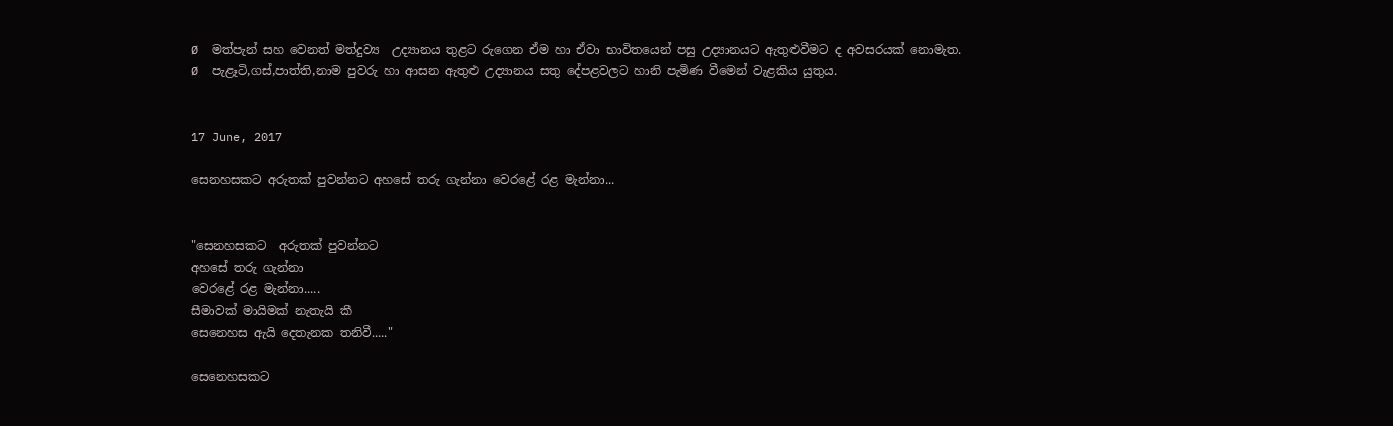Ø  මත්පැන් සහ වෙනත් මත්දුව්‍ය  උද්‍යානය තුළට රුගෙන ඒම හා ඒවා භාවිතයෙන් පසු උද්‍යානයට ඇතුළුවීමට ද අවසරයක් නොමැත.
Ø  පැළෑටි,ගස්,පාත්ති,නාම පුවරු හා ආසන ඇතුළු උද්‍යානය සතු දේපළවලට හානි පැමිණ වීමෙන් වැළකිය යුතුය.


17 June, 2017

සෙනහසකට අරුතක් පුවන්නට අහසේ තරු ගැන්නා වෙරළේ රළ මැන්නා...


"සෙනහසකට  අරුතක් පුවන්නට
අහසේ තරු ගැන්නා
වෙරළේ රළ මැන්නා.....
සීමාවක් මායිමක් නැතැයි කී
සෙනෙහස ඇයි දෙතැනක තනිවී....."

සෙනෙහසකට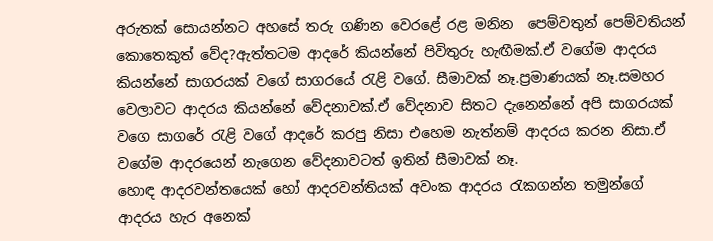අරුතක් සොයන්නට අහසේ තරු ගණින වෙරළේ රළ මනින  පෙම්වතුන් පෙම්වතියන් කොතෙකුත් වේද?ඇත්තටම ආදරේ කියන්නේ පිවිතුරු හැඟීමක්.ඒ වගේම ආදරය කියන්නේ සාගරයක් වගේ සාගරයේ රැළි වගේ. සීමාවක් නෑ.ප්‍රමාණයක් නෑ.සමහර වෙලාවට ආදරය කියන්නේ වේදනාවක්.ඒ වේදනාව සිතට දැනෙන්නේ අපි සාගරයක් වගෙ සාගරේ රැළි වගේ ආදරේ කරපු නිසා එහෙම නැත්නම් ආදරය කරන නිසා.ඒ වගේම ආදරයෙන් නැගෙන වේදනාවටත් ඉතින් සීමාවක් නෑ.
හොඳ ආදරවන්තයෙක් හෝ ආදරවන්තියක් අවංක ආදරය රැකගන්න තමුන්ගේ ආදරය හැර අනෙක්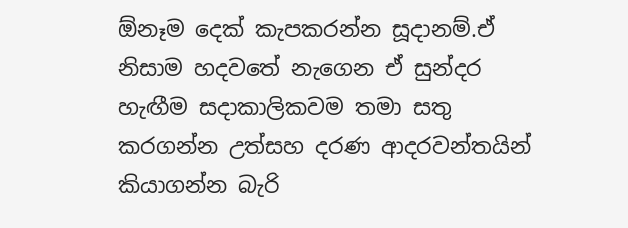ඕනෑම දෙක් කැපකරන්න සූදානම්.ඒ නිසාම හදවතේ නැගෙන ඒ සුන්දර හැඟීම සදාකාලිකවම තමා සතු කරගන්න උත්සහ දරණ ආදරවන්තයින් කියාගන්න බැරි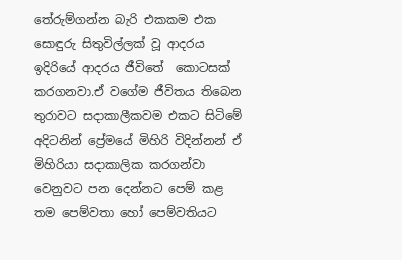තේරුම්ගන්න බැරි එකකම එක සොඳුරු සිතුවිල්ලක් වූ ආදරය ඉදිරියේ ආදරය ජීවිතේ  කොටසක් කරගනවා.ඒ වගේම ජීවිතය තිබෙන තුරාවට සදාකාලීකවම එකට සිටිමේ අදිටනින් ප්‍රේමයේ මිහිරි විදින්නන් ඒ මිහිරියා සදාකාලික කරගන්වා වෙනුවට පන දෙන්නට පෙම් කළ තම පෙම්වතා හෝ පෙම්වතියට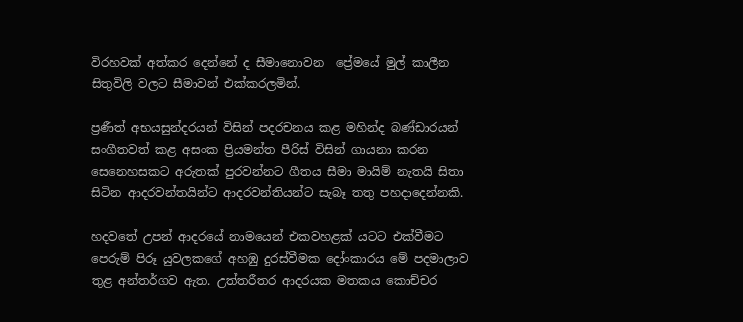විරහවක් අත්කර දෙන්නේ ද සීමානොවන  ප්‍රේමයේ මුල් කාලීන සිතුවිලි වලට සීමාවන් එක්කරලමින්.

ප්‍රණීත් අභයසුන්දරයන් විසින් පදරචනය කළ මහින්ද බණ්ඩාරයන් සංගීතවත් කළ අසංක ප්‍රියමන්ත පීරිස් විසින් ගායනා කරන සෙනෙහසකට අරුතක් පුරවන්නට ගීතය සීමා මායිම් නැතයි සිතා සිටින ආදරවන්තයින්ට ආදරවන්තියන්ට සැබෑ තතු පහදාදෙන්නකි.

හදවතේ උපන් ආදරයේ නාමයෙන් එකවහළක් යටට එක්වීමට පෙරුම් පිරූ යුවලකගේ අහඹු දුරස්වීමක දෝංකාරය මේ පදමාලාව තුළ අන්තර්ගව ඇත. උත්තරීතර ආදරයක මතකය කොච්චර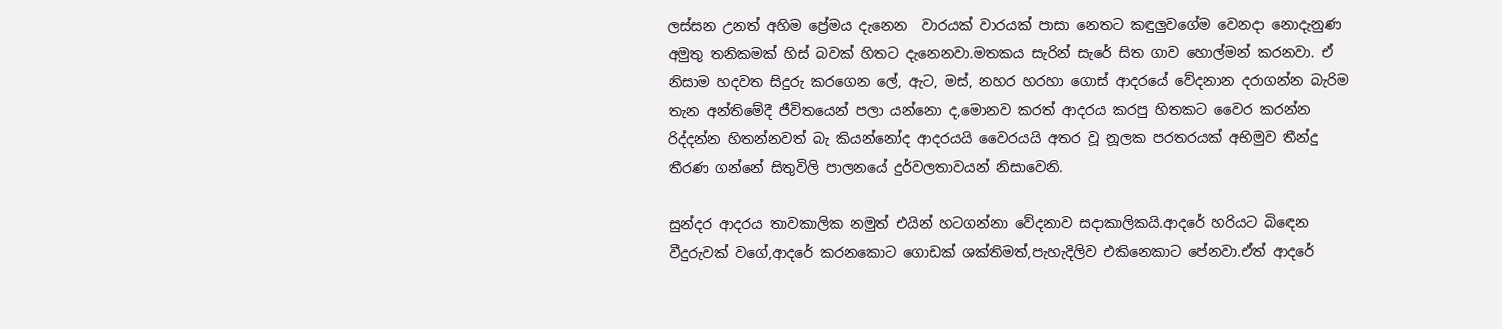ලස්සන උනත් අහිම ප්‍රේමය දැනෙන  වාරයක් වාරයක් පාසා නෙතට කඳුලුවගේම වෙනදා නොදැනුණ අමුතු තනිකමක් හිස් බවක් හිතට දැනෙනවා.මතකය සැරින් සැරේ සිත ගාව හොල්මන් කරනවා. ඒ නිසාම හදවත සිදුරු කරගෙන ලේ, ඇට, මස්, නහර හරහා ගොස් ආදරයේ වේදනාන දරාගන්න බැරිම තැන අන්තිමේදී ජීවිතයෙන් පලා යන්නො ද,මොනව කරත් ආදරය කරපු හිතකට වෛර කරන්න රිද්දන්න හිතන්නවත් බැ කියන්නෝද ආදරයයි වෛරයයි අතර වූ නූලක පරතරයක් අභිමුව තීන්දු තීරණ ගන්නේ සිතුවිලි පාලනයේ දුර්වලතාවයන් නිසාවෙනි.

සුන්දර ආදරය තාවකාලික නමුත් එයින් හටගන්නා වේදනාව සදාකාලිකයි.ආදරේ හරියට බිඳෙන වීදුරුවක් වගේ,ආදරේ කරනකොට ගොඩක් ශක්තිමත්,පැහැදිලිව එකිනෙකාට පේනවා.ඒත් ආදරේ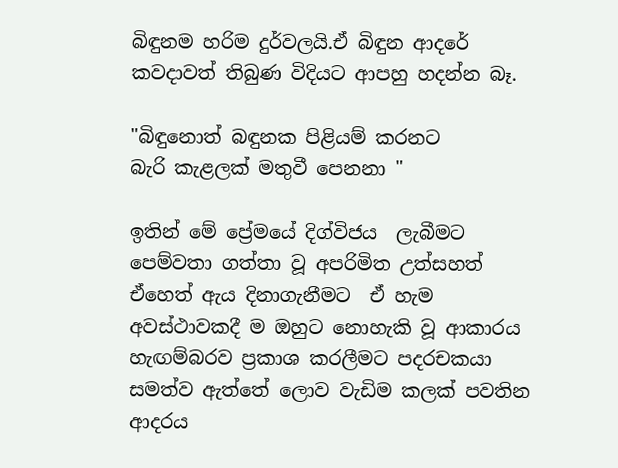බිඳුනම හරිම දුර්වලයි.ඒ බිඳුන ආදරේ කවදාවත් තිබුණ විදියට ආපහු හදන්න බෑ.

"බිඳුනොත් බඳුනක පිළියම් කරනට
බැරි කැළලක් මතුවී පෙනනා "

ඉතින් මේ ප්‍රේමයේ දිග්විජය  ලැබීමට පෙම්වතා ගත්තා වූ අපරිමිත උත්සහත් ඒහෙත් ඇය දිනාගැනීමට  ඒ හැම අවස්ථාවකදී ම ඔහුට නොහැකි වූ ආකාරය  හැඟම්බරව ප්‍රකාශ කරලීමට පදරචකයා සමත්ව ඇත්තේ ලොව වැඩිම කලක් පවතින ආදරය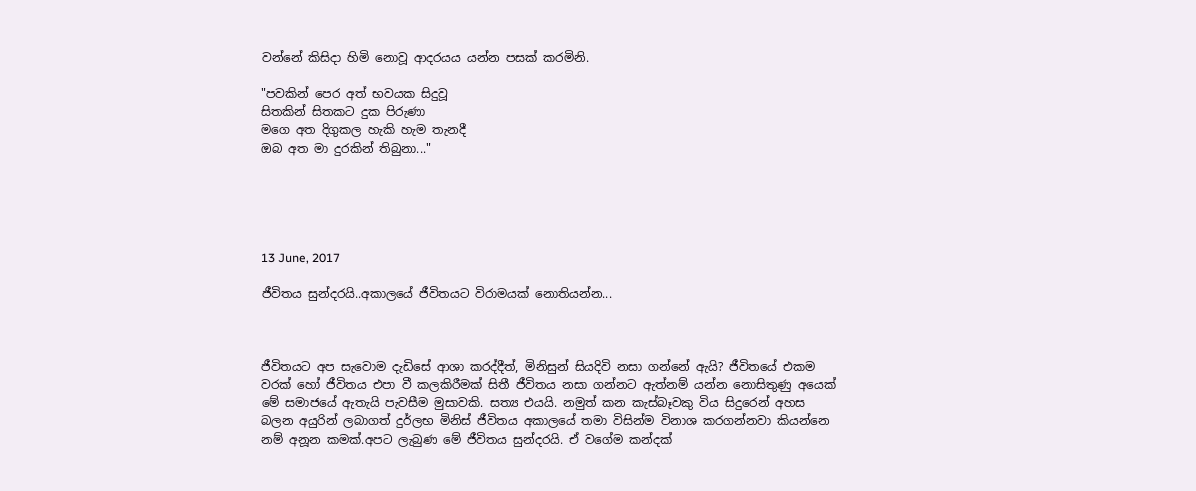වන්නේ කිසිදා හිමි නොවූ ආදරයය යන්න පසක් කරමිනි.

"පවකින් පෙර අත් භවයක සිදුවූ
සිතකින් සිතකට දුක පිරුණා
මගෙ අත දිගුකල හැකි හැම තැනදී
ඔබ අත මා දුරකින් තිබුනා..."





13 June, 2017

ජීවිතය සුන්දරයි..අකාලයේ ජීවිතයට විරාමයක් නොතියන්න...



ජීවිතයට අප සැවොම දැඩිසේ ආශා කරද්දීත්, මිනිසුන් සියදිවි නසා ගන්නේ ඇයි? ජීවිතයේ එකම වරක් හෝ ජීවිතය එපා වී කලකිරීමක් සිතී ජීවිතය නසා ගන්නට ඇත්නම් යන්න නොසිතුණු අයෙක් මේ සමාජයේ ඇතැයි පැවසීම මුසාවකි. සත්‍ය එයයි. නමුත් කන කැස්බෑවකු විය සිදුරෙන් අහස බලන අයුරින් ලබාගත් දුර්ලභ මිනිස් ජීවිතය අකාලයේ තමා විසින්ම විනාශ කරගන්නවා කියන්නෙ නම් අනූන කමක්.අපට ලැබුණ මේ ජීවිතය සුන්දරයි. ඒ වගේම කන්දක්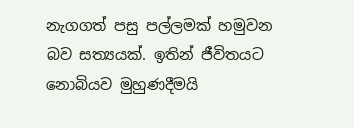නැගගත් පසු පල්ලමක් හමුවන බව සත්‍යයක්. ඉතින් ජීවිතයට නොබියව මුහුණදීමයි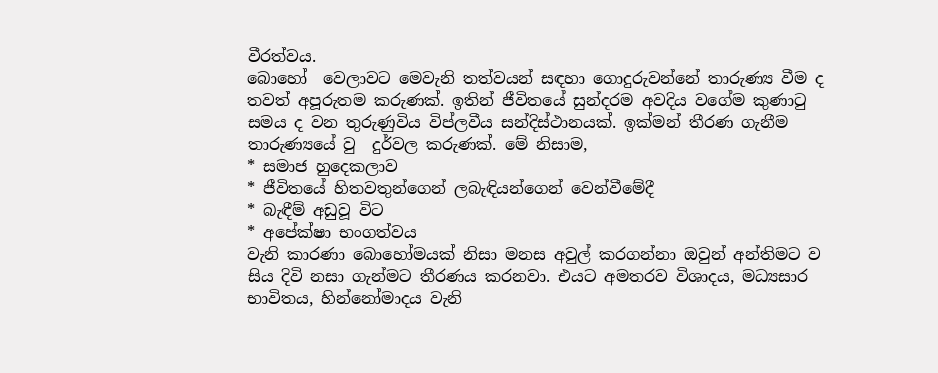වීරත්වය.
බොහෝ  වෙලාවට මෙවැනි තත්වයන් සඳහා ගොදුරුවන්නේ තාරුණ්‍ය වීම ද තවත් අපූරුතම කරුණක්. ඉතින් ජීවිතයේ සුන්දරම අවදිය වගේම කුණාටු සමය ද වන තුරුණුවිය විප්ලවීය සන්දිස්ථානයක්. ඉක්මන් තීරණ ගැනීම තාරුණ්‍යයේ වු  දුර්වල කරුණක්. මේ නිසාම,
* සමාජ හුදෙකලාව
* ජීවිතයේ හිතවතුන්ගෙන් ලබැඳියන්ගෙන් වෙන්වීමේදී
* බැඳීම් අඩුවූ විට
* අපේක්ෂා භංගත්වය
වැනි කාරණා බොහෝමයක් නිසා මනස අවුල් කරගන්නා ඔවුන් අන්තිමට ව සිය දිවි නසා ගැන්මට තීරණය කරනවා. එයට අමතරව විශාදය, මධ්‍යසාර භාවිතය, හින්නෝමාදය වැනි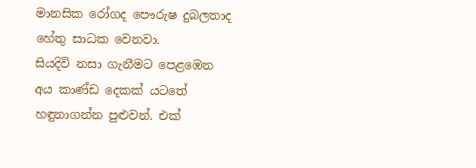මානසික රෝගද පෞරුෂ දුබලතාද හේතු සාධක වෙනවා.
සියදිවි නසා ගැනීමට පෙළඹෙන අය කාණ්ඩ දෙකක් යටතේ හඳුනාගන්න පුළුවන්. එක්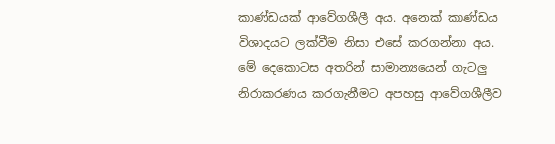කාණ්ඩයක් ආවේගශීලී අය. අනෙක් කාණ්ඩය විශාදයට ලක්වීම නිසා එසේ කරගන්නා අය. මේ දෙකොටස අතරින් සාමාන්‍යයෙන් ගැටලු නිරාකරණය කරගැනීමට අපහසු ආවේගශීලීව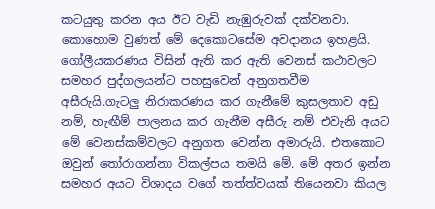කටයුතු කරන අය ඊට වැඩි නැඹුරුවක් දක්වනවා. කොහොම වුණත් මේ දෙකොටසේම අවදානය ඉහළයි. ගෝලීයකරණය විසින් ඇති කර ඇති වෙනස් කථාවලට සමහර පුද්ගලයන්ට පහසුවෙන් අනුගතවීම අසීරුයි.ගැටලු නිරාකරණය කර ගැනීමේ කුසලතාව අඩු නම්, හැඟීම් පාලනය කර ගැනීම අසීරු නම් එවැනි අයට මේ වෙනස්කම්වලට අනුගත වෙන්න අමාරුයි. එතකොට ඔවුන් තෝරාගන්නා විකල්පය තමයි මේ. මේ අතර ඉන්න සමහර අයට විශාදය වගේ තත්ත්වයක් තියෙනවා කියල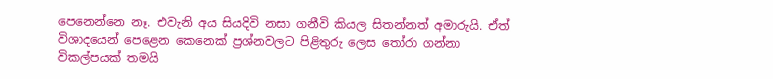පෙනෙන්නෙ නෑ. එවැනි අය සියදිවි නසා ගනීවි කියල සිතන්නත් අමාරුයි. ඒත් විශාදයෙන් පෙළෙන කෙනෙක් ප්‍රශ්නවලට පිළිතුරු ලෙස තෝරා ගන්නා විකල්පයක් තමයි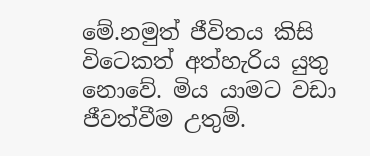මේ.නමුත් ජීවිතය කිසි විටෙකත් අත්හැරිය යුතු නොවේ. මිය යාමට වඩා ජීවත්වීම උතුම්.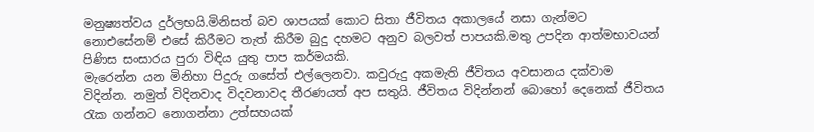මනුෂ්‍යත්වය දුර්ලභයි.මිනිසත් බව ශාපයක් කොට සිතා ජීවිතය අකාලයේ නසා ගැන්මට නොඑසේනම් එසේ කිරීමට තැත් කිරීම බුදු දහමට අනුව බලවත් පාපයකි.මතු උපදින ආත්මභාවයන් පිණිස සංසාරය පුරා විඳිය යුතු පාප කර්මයකි.
මැරෙන්න යන මිනිහා පිදුරු ගසේත් එල්ලෙනවා. කවුරුදු අකමැති ජීවිතය අවසානය දක්වාම  විදින්න. නමුත් විදිනවාද විදවනාවද තීරණයත් අප සතුයි. ජීවිතය විදින්නන් බොහෝ දෙනෙක් ජීවිතය රැක ගන්නට නොගන්නා උත්සහයක්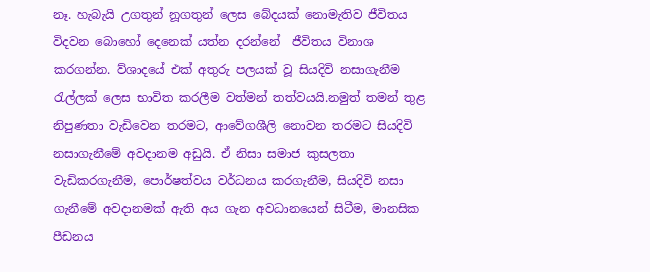නෑ. හැබැයි උගතුන් නූගතුන් ලෙස බේදයක් නොමැතිව ජීවිතය විදවන බොහෝ දෙනෙක් යත්න දරන්නේ  ජීවිතය විනාශ කරගන්න. ව්ශාදයේ එක් අතුරු පලයක් වූ සියදිවි නසාගැනීම රැල්ලක් ලෙස භාවිත කරලීම වත්මන් තත්වයයි.නමුත් තමන් තුළ නිපුණතා වැඩිවෙන තරමට, ආවේගශීලි නොවන තරමට සියදිවි නසාගැනීමේ අවදානම අඩුයි. ඒ නිසා සමාජ කුසලතා වැඩිකරගැනීම, පොර්ෂත්වය වර්ධනය කරගැනීම, සියදිවි නසා ගැනීමේ අවදානමක් ඇති අය ගැන අවධානයෙන් සිටීම, මානසික පීඩනය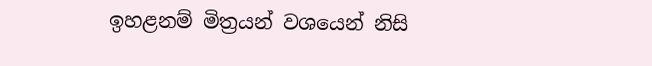ඉහළනම් මිත්‍රයන් වශයෙන් නිසි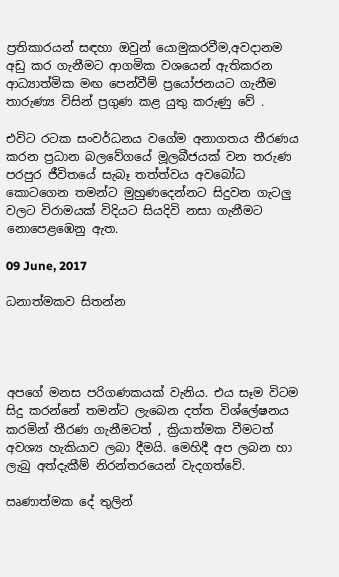ප්‍රතිකාරයන් සඳහා ඔවුන් යොමුකරවීම,අවදානම අඩු කර ගැනීමට ආගමික වශයෙන් ඇතිකරන ආධ්‍යාත්මික මඟ පෙන්වීම් ප්‍රයෝජනයට ගැනීම තාරුණ්‍ය විසින් ප්‍රගුණ කළ යුතු කරුණු වේ .

එවිට රටක සංවර්ධනය වගේම අනාගතය තීරණය කරන ප්‍රධාන බලවේගයේ මූලබීජයක් වන තරුණ පරපුර ජීවිතයේ සැබෑ තත්ත්වය අවබෝධ කොටගෙන තමන්ට මුහුණදෙන්නට සිදුවන ගැටලු වලට විරාමයක් විදියට සියදිවි නසා ගැනීමට නොපෙළඹෙනු ඇත.

09 June, 2017

ධනාත්මකව සිතන්න




අපගේ මනස පරිගණකයක් වැනිය. එය සෑම විටම සිදු කරන්නේ තමන්ට ලැබෙන දත්ත විශ්ලේෂනය කරමින් තීරණ ගැනීමටත් , ක්‍රියාත්මක වීමටත් අවශ්‍ය හැකියාව ලබා දීමයි. මෙහිදී අප ලබන හා ලැබු අත්දැකීම් නිරන්තරයෙන් වැදගත්වේ.

ඍණාත්මක දේ තුලින්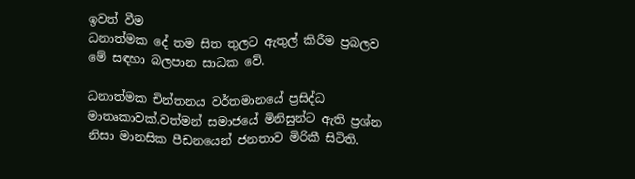ඉවත් වීම
ධනාත්මක දේ තම සිත තුලට ඇතුල් කිරීම ප්‍රබලව මේ සඳහා බලපාන සාධක වේ.

ධනාත්මක චින්තනය වර්තමානයේ ප්‍රසිද්ධ මාතෘකාවක්.වත්මන් සමාජයේ මිනිසුන්ට ඇති ප්‍රශ්න නිසා මානසික පීඩනයෙන් ජනතාව මිරිකී සිටිති.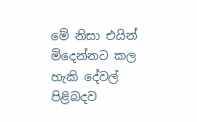මේ නිසා එයින් මිදෙන්නට කල හැකි දේවල් පිළිබදව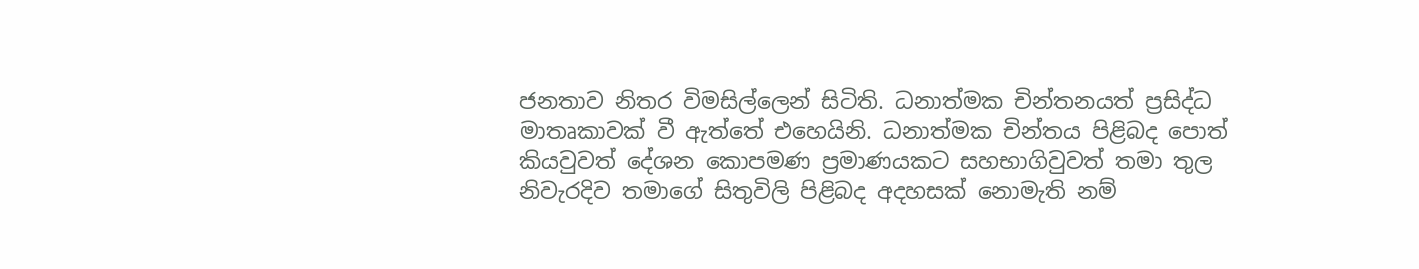ජනතාව නිතර විමසිල්ලෙන් සිටිති. ධනාත්මක චින්තනයත් ප්‍රසිද්ධ මාතෘකාවක් වී ඇත්තේ එහෙයිනි. ධනාත්මක චින්තය පිළිබද පොත් කියවුවත් දේශන කොපමණ ප්‍රමාණයකට සහභාගිවුවත් තමා තුල නිවැරදිව තමාගේ සිතුවිලි පිළිබද අදහසක් නොමැති නම්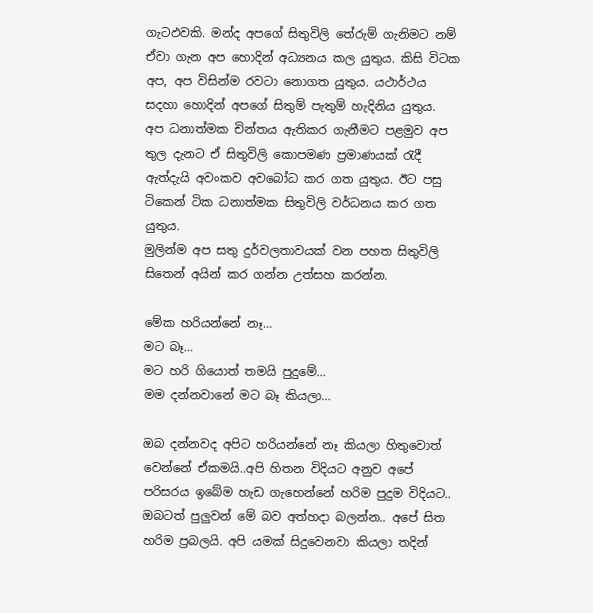ගැටඵවකි. මන්ද අපගේ සිතුවිලි තේරුම් ගැනිමට නම් ඒවා ගැන අප හොදින් අධ්‍යනය කල යුතුය. කිසි විටක අප, අප විසින්ම රවටා නොගත යුතුය. යථාර්ථය සදහා හොදින් ‍අපගේ සිතුම් පැතුම් හැදිනිය යුතුය.
අප ධනාත්මක චින්තය ඇතිකර ගැනීමට පළමුව අප තුල දැනට ඒ සිතුවිලි කොපමණ ප්‍රමාණයක් රැදී ඇත්දැයි අවංකව අ‍වබෝධ කර ගත යුතුය. ඊට පසු ටිකෙන් ටික ධනාත්මක සිතුවිලි වර්ධනය කර ගත යුතුය.
මුලින්ම අප සතු දුර්වලතාවයක් වන පහත සිතුවිලි සිතෙන් අයින් කර ගන්න උත්සහ කරන්න.

මේක හරියන්නේ නෑ…
මට බෑ…
මට හරි ගියොත් තමයි පුදුමේ…
මම දන්නවානේ මට බෑ කියලා…

ඔබ දන්නවද අපිට හරියන්නේ නෑ කියලා හිතුවොත් වෙන්නේ ඒකමයි..අපි හිතන විදියට අනුව අපේ පරිසරය ඉබේම හැඩ‍ ගැහෙන්නේ හරිම පුදුම විදිය‍ට..
ඔබටත් පුලුවන් මේ බව අත්හදා බලන්න.. අපේ සිත හරිම ප්‍රබලයි. අපි යමක් සිදුවෙනවා කියලා තදින්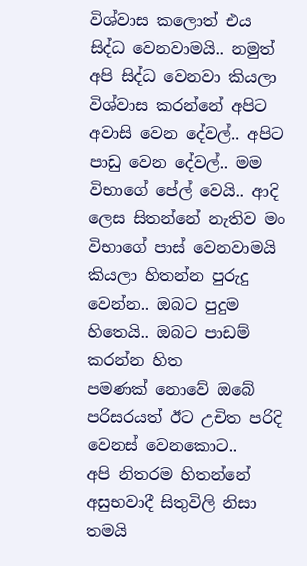විශ්වාස කලොත් එය සිද්ධ වෙනවාමයි.. නමුත් අපි සිද්ධ වෙනවා කියලා විශ්වාස කරන්නේ අපිට අවාසි වෙන දේවල්.. අපිට පාඩු වෙන දේවල්.. මම විභාගේ පේල්‍ වෙයි.. ආදි ලෙස සිතන්නේ නැතිව මං විභාගේ පාස් වෙනවාමයි කියලා හිතන්න පුරුදු වෙන්න.. ඔබට පුදුම හිතෙයි.. ඔබට පාඩම් කරන්න හිත පමණක් ‍නොවේ ඔබේ පරිසරයත් ඊට උචිත පරිදි වෙනස් වෙනකොට..
අපි නිතරම හිතන්නේ අසුභවාදී සිතුවිලි නිසා තමයි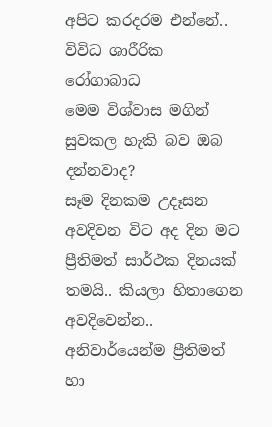අපිට කරදරම එන්නේ.. විවිධ ශාරීරික රෝගාබාධ
මෙම විශ්වාස මගින් සුවකල හැකි බව ඔබ දන්නවාද?
සෑම දිනකම උදෑසන අවදිවන විට අද දින මට ප්‍රීතිමත් සාර්ථක දිනයක් තමයි.. කියලා හිතාගෙන අවදිවෙන්න.. අනිවාර්යෙන්ම ප්‍රීතිමත් හා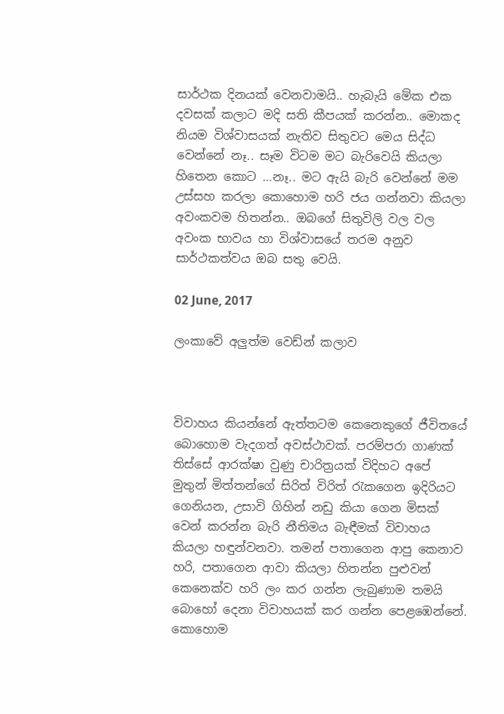සාර්ථක දිනයක් වෙනවාමයි.. හැබැයි මේක එක දවසක් කලාට මදි සති කීපයක් කරන්න.. මොකද නියම විශ්වාසයක් නැතිව සිතුවට මෙය සිද්ධ වෙන්නේ නෑ.. සෑම විටම මට බැරිවෙයි කියලා හිතෙන කොට …නෑ.. මට ඇයි බැරි වෙන්නේ මම උස්සහ කරලා කොහොම හරි ජය ගන්නවා කියලා අවංකවම හිතන්න.. ඔබගේ සිතුවිලි වල වල අවංක භාවය හා විශ්වාසයේ තරම අනුව සාර්ථකත්වය ඔබ සතු වෙයි.

02 June, 2017

ලංකාවේ අලුත්ම වෙඩ්න් කලාව



විවාහය කියන්නේ ඇත්තටම කෙනෙකුගේ ජීවිතයේ බොහොම වැදගත් අවස්ථාවක්. පරම්පරා ගාණක් තිස්සේ ආරක්ෂා වුණු චාරිත්‍රයක් විදිහට අපේ මුතුන් මිත්තන්ගේ සිරිත් විරිත් රැකගෙන ඉදිරියට ගෙනියන, උසාවි ගිහින් නඩු කියා ගෙන මිසක් වෙන් කරන්න බැරි නීතිමය බැඳීමක් විවාහය කියලා හඳුන්වනවා. තමන් පතාගෙන ආපු කෙනාව හරි, පතාගෙන ආවා කියලා හිතන්න පුළුවන් කෙනෙක්ව හරි ලං කර ගන්න ලැබුණාම තමයි බොහෝ දෙනා විවාහයක් කර ගන්න පෙළඹෙන්නේ.
කොහොම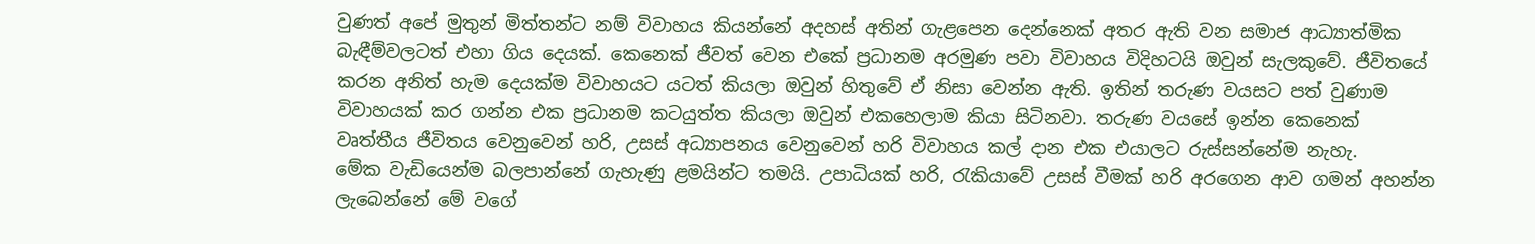වුණත් අපේ මුතුන් මිත්තන්ට නම් විවාහය කියන්නේ අදහස් අතින් ගැළපෙන දෙන්නෙක් අතර ඇති වන සමාජ ආධ්‍යාත්මික බැඳීම්වලටත් එහා ගිය දෙයක්. කෙනෙක් ජීවත් වෙන එකේ ප්‍රධානම අරමුණ පවා විවාහය විදිහටයි ඔවුන් සැලකුවේ. ජීවිතයේ කරන අනිත් හැම දෙයක්ම විවාහයට යටත් කියලා ඔවුන් හිතුවේ ඒ නිසා වෙන්න ඇති. ඉතින් තරුණ වයසට පත් වුණාම විවාහයක් කර ගන්න එක ප්‍රධානම කටයුත්ත කියලා ඔවුන් එකහෙලාම කියා සිටිනවා. තරුණ වයසේ ඉන්න කෙනෙක් වෘත්තීය ජීවිතය වෙනුවෙන් හරි, උසස් අධ්‍යාපනය වෙනුවෙන් හරි විවාහය කල් දාන එක එයාලට රුස්සන්නේම නැහැ.
මේක වැඩියෙන්ම බලපාන්නේ ගැහැණු ළමයින්ට තමයි. උපාධියක් හරි, රැකියාවේ උසස් වීමක් හරි අරගෙන ආව ගමන් අහන්න ලැබෙන්නේ මේ වගේ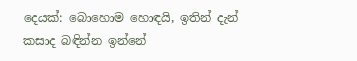දෙයක්: බොහොම හොඳයි, ඉතින් දැන් කසාද බඳින්න ඉන්නේ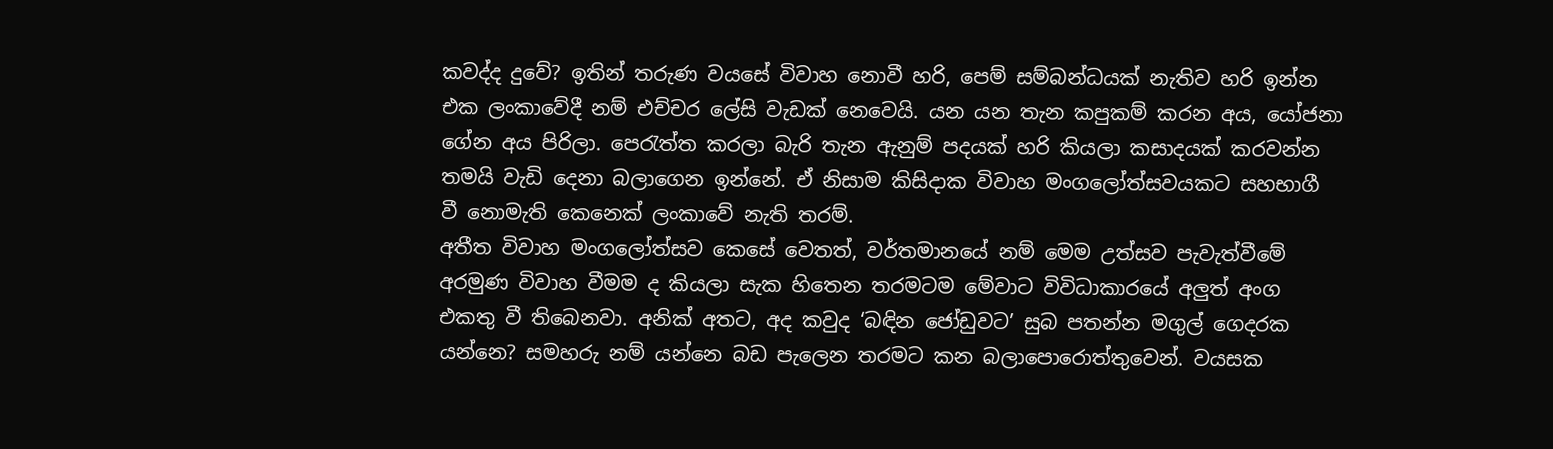කවද්ද දුවේ? ඉතින් තරුණ වයසේ විවාහ නොවී හරි, පෙම් සම්බන්ධයක් නැතිව හරි ඉන්න එක ලංකාවේදී නම් එච්චර ලේසි වැඩක් නෙවෙයි. යන යන තැන කපුකම් කරන අය, යෝජනා ගේන අය පිරිලා. පෙරැත්ත කරලා බැරි තැන ඇනුම් පදයක් හරි කියලා කසාදයක් කරවන්න තමයි වැඩි දෙනා බලාගෙන ඉන්නේ. ඒ නිසාම කිසිදාක විවාහ මංගලෝත්සවයකට සහභාගී වී නොමැති කෙනෙක් ලංකාවේ නැති තරම්.
අතීත විවාහ මංගලෝත්සව කෙසේ වෙතත්, වර්තමානයේ නම් මෙම උත්සව පැවැත්වීමේ අරමුණ විවාහ වීමම ද කියලා සැක හිතෙන තරමටම මේවාට විවිධාකාරයේ අලුත් අංග එකතු වී තිබෙනවා. අනික් අතට, අද කවුද ‘බඳින ජෝඩුවට’ සුබ පතන්න මගුල් ගෙදරක යන්නෙ? සමහරු නම් යන්නෙ බඩ පැලෙන තරමට කන බලාපොරොත්තුවෙන්. වයසක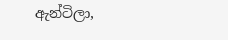ඇන්ටිලා,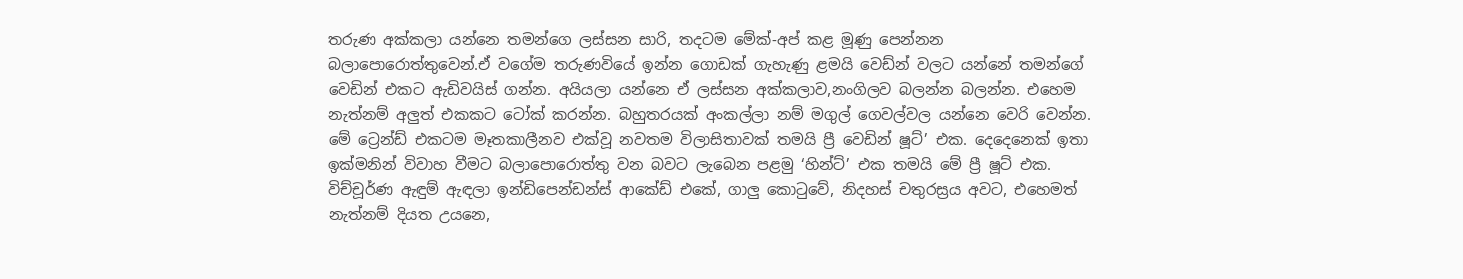තරුණ අක්කලා යන්නෙ තමන්ගෙ ලස්සන සාරි, තදටම මේක්-අප් කළ මූණු පෙන්නන බලාපොරොත්තුවෙන්.ඒ වගේම තරුණවියේ ඉන්න ගොඩක් ගැහැණු ළමයි වෙඩ්න් වලට යන්නේ තමන්ගේ වෙඩින් එකට ඇඩිවයිස් ගන්න. අයියලා යන්නෙ ඒ ලස්සන අක්කලාව,නංගිලව බලන්න බලන්න. එහෙම නැත්නම් අලුත් එකකට ටෝක් කරන්න. බහුතරයක් අංකල්ලා නම් මගුල් ගෙවල්වල යන්නෙ වෙරි වෙන්න.
මේ ට්‍රෙන්ඩ් එකටම මෑතකාලීනව එක්වූ නවතම විලාසිතාවක් තමයි ප්‍රී වෙඩින් ෂූට්’ එක. දෙදෙනෙක් ඉතා ඉක්මනින් විවාහ වීමට බලාපොරොත්තු වන බවට ලැබෙන පළමු ‘හින්ට්’ එක තමයි මේ ප්‍රී ෂූට් එක. විච්චූර්ණ ඇඳුම් ඇඳලා ඉන්ඩිපෙන්ඩන්ස් ආකේඩ් එකේ, ගාලු කො‍ටුවේ, නිදහස් චතුරස්‍රය අවට, එහෙමත් නැත්නම් දියත උයනෙ,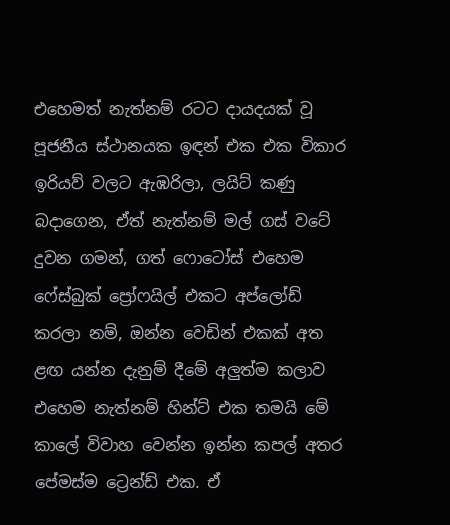එහෙමත් නැත්නම් රටට දායදයක් වූ පූජනීය ස්ථානයක ඉඳන් එක එක විකාර ඉරියව් වලට ඇඹරිලා, ලයිට් කණු බදාගෙන, ඒත් නැත්නම් මල් ගස් වටේ දුවන ගමන්, ගත් ෆොටෝස් එහෙම ෆේස්බුක් ප්‍රෝෆයිල් එකට අප්ලෝඩ් කරලා නම්, ඔන්න වෙඩින් එකක් අත ළඟ යන්න දැනුම් දීමේ අලුත්ම කලාව එහෙම නැත්නම් හින්ට් එක තමයි මේ කාලේ විවාහ වෙන්න ඉන්න කපල් අතර පේමස්ම ට්‍රෙන්ඩ් එක. ඒ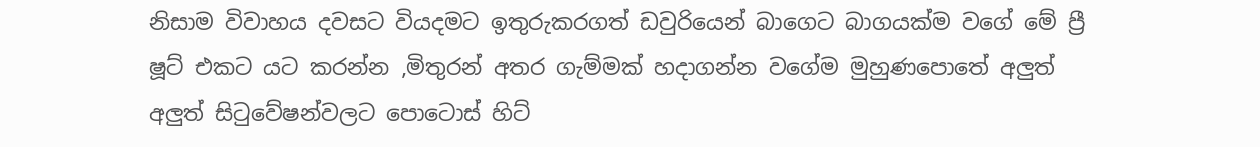නිසාම විවාහය දවසට වියදමට ඉතුරුකරගත් ඩවුරියෙන් බාගෙට බාගයක්ම වගේ මේ ප්‍රී ෂූට් එකට යට කරන්න ,මිතුරන් අතර ගැම්මක් හදාගන්න වගේම මුහුණපොතේ අලුත් අලුත් සිටුවේෂන්වලට පොටොස් හිට්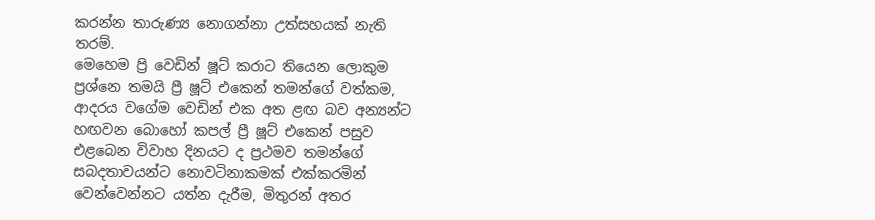කරන්න තාරුණ්‍ය නොගන්නා උත්සහයක් නැති තරම්.
මෙහෙම ප්‍රි වෙඩින් ෂූට් කරාට තියෙන ලොකුම ප්‍රශ්නෙ තමයි ප්‍රී ෂූට් එකෙන් තමන්ගේ වත්කම, ආදරය වගේම වෙඩින් එක අත ළඟ බව අන්‍යන්ට හඟවන බොහෝ කපල් ප්‍රී ෂූට් එකෙන් පසුව එළබෙන විවාහ දිනයට ද ප්‍රථමව තමන්ගේ සබදතාවයන්ට නොවටිනාකමක් එක්කරමින් වෙන්වෙන්නට යත්න දැරීම, මිතුරන් අතර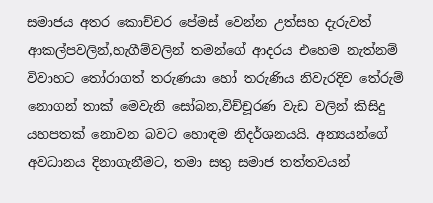සමාජය අතර කොච්චර පේමස් වෙන්න උත්සහ දැරුවත් ආකල්පවලින්,හැගීම්වලින් තමන්ගේ ආදරය එහෙම නැත්නම් විවාහට තෝරාගත් තරුණයා හෝ තරුණිය නිවැරදිව තේරුම් නොගන් තාක් මෙවැනි සෝබන,විච්චූරණ වැඩ වලින් කිසිදු යහපතක් නොවන බවට හොඳම නිදර්ශනයයි. අන්‍යයන්ගේ අවධානය දිනාගැනීමට, තමා සතු සමාජ තත්තවයන්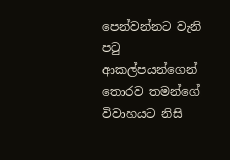පෙන්වන්නට වැනි පටු ආකල්පයන්ගෙන් තොරව තමන්ගේ විවාහයට නිසි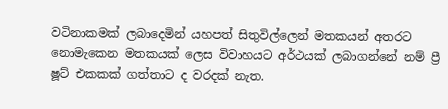වටිනාකමක් ලබාදෙමින් යහපත් සිතුවිල්ලෙන් මතකයන් අතරට නොමැකෙන මතකයක් ලෙස විවාහයට අර්ථයක් ලබාගන්නේ නම් ප්‍රී ෂූට් එකකක් ගත්තාට ද වරදක් නැත.